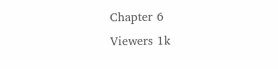Chapter 6
Viewers 1k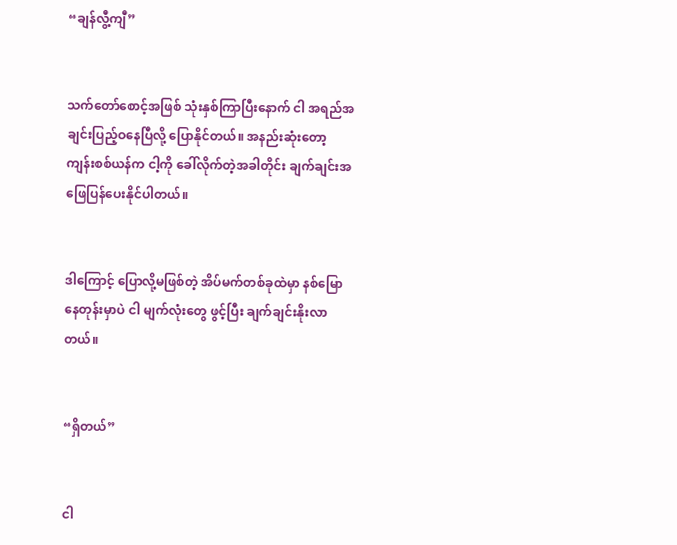“ချန်လွီ့ကျီ”


သက်တော်စောင့်အဖြစ် သုံးနှစ်ကြာပြီးနောက် ငါ အရည်အချင်းပြည့်ဝနေပြီလို့ ပြောနိုင်တယ်။ အနည်းဆုံးတော့ ကျန်းစစ်ယန်က ငါ့ကို ခေါ်လိုက်တဲ့အခါတိုင်း ချက်ချင်းအဖြေပြန်ပေးနိုင်ပါတယ်။


ဒါကြောင့် ပြောလို့မဖြစ်တဲ့ အိပ်မက်တစ်ခုထဲမှာ နစ်မြောနေတုန်းမှာပဲ ငါ မျက်လုံးတွေ ဖွင့်ပြီး ချက်ချင်းနိုးလာတယ်။


“ရှိတယ်”


ငါ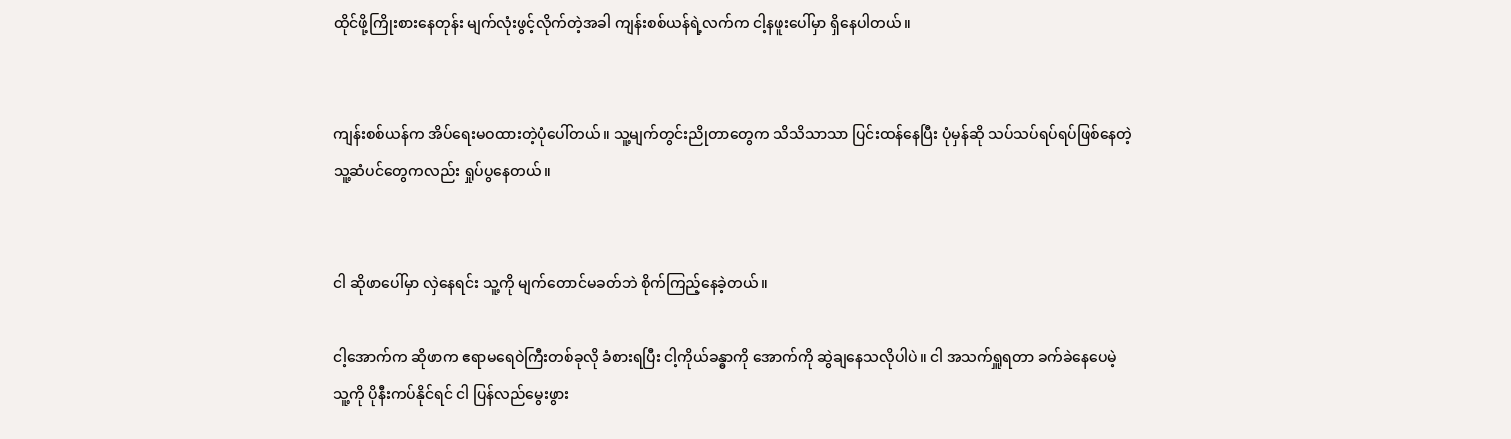ထိုင်ဖို့ကြိုးစားနေတုန်း မျက်လုံးဖွင့်လိုက်တဲ့အခါ ကျန်းစစ်ယန်ရဲ့လက်က ငါ့နဖူးပေါ်မှာ ရှိနေပါတယ်။


ကျန်းစစ်ယန်က အိပ်ရေးမဝထားတဲ့ပုံပေါ်တယ်။ သူ့မျက်တွင်းညိုတာတွေက သိသိသာသာ ပြင်းထန်နေပြီး ပုံမှန်ဆို သပ်သပ်ရပ်ရပ်ဖြစ်နေတဲ့ သူ့ဆံပင်တွေကလည်း ရှုပ်ပွနေတယ်။


ငါ ဆိုဖာပေါ်မှာ လှဲနေရင်း သူ့ကို မျက်တောင်မခတ်ဘဲ စိုက်ကြည့်နေခဲ့တယ်။

ငါ့အောက်က ဆိုဖာက ဧရာမရေဝဲကြီးတစ်ခုလို ခံစားရပြီး ငါ့ကိုယ်ခန္ဓာကို အောက်ကို ဆွဲချနေသလိုပါပဲ။ ငါ အသက်ရှူရတာ ခက်ခဲနေပေမဲ့ သူ့ကို ပိုနီးကပ်နိုင်ရင် ငါ ပြန်လည်မွေးဖွား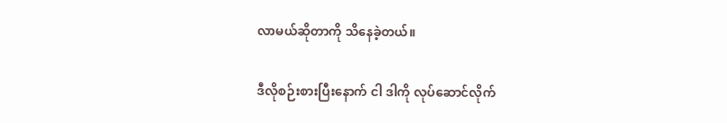လာမယ်ဆိုတာကို သိနေခဲ့တယ်။

ဒီလိုစဉ်းစားပြီးနောက် ငါ ဒါကို လုပ်ဆောင်လိုက်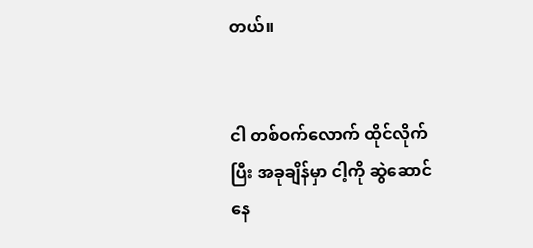တယ်။


ငါ တစ်ဝက်လောက် ထိုင်လိုက်ပြီး အခုချိန်မှာ ငါ့ကို ဆွဲဆောင်နေ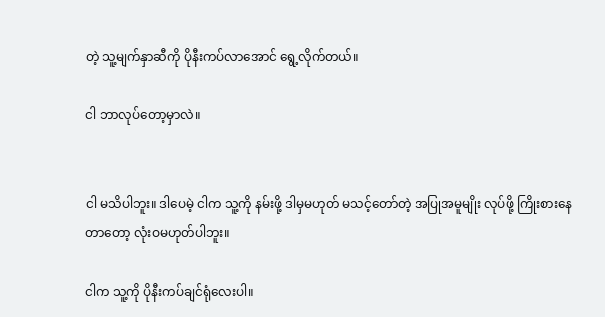တဲ့ သူ့မျက်နှာဆီကို ပိုနီးကပ်လာအောင် ရွေ့လိုက်တယ်။

ငါ ဘာလုပ်တော့မှာလဲ။


ငါ မသိပါဘူး။ ဒါပေမဲ့ ငါက သူ့ကို နမ်းဖို့ ဒါမှမဟုတ် မသင့်တော်တဲ့ အပြုအမူမျိုး လုပ်ဖို့ ကြိုးစားနေတာတော့ လုံးဝမဟုတ်ပါဘူး။

ငါက သူ့ကို ပိုနီးကပ်ချင်ရုံလေးပါ။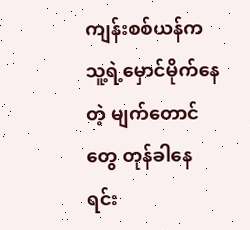ကျန်းစစ်ယန်က သူ့ရဲ့မှောင်မိုက်နေတဲ့ မျက်တောင်တွေ တုန်ခါနေရင်း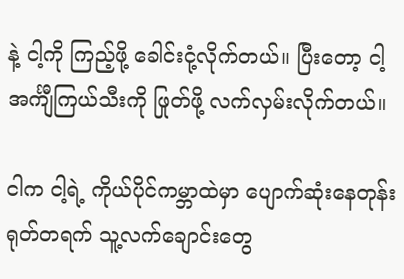နဲ့ ငါ့ကို ကြည့်ဖို့ ခေါင်းငုံ့လိုက်တယ်။ ပြီးတော့ ငါ့အင်္ကျီကြယ်သီးကို ဖြုတ်ဖို့ လက်လှမ်းလိုက်တယ်။

ငါက ငါ့ရဲ့ ကိုယ်ပိုင်ကမ္ဘာထဲမှာ ပျောက်ဆုံးနေတုန်း ရုတ်တရက် သူ့လက်ချောင်းတွေ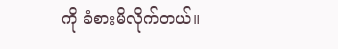ကို ခံစားမိလိုက်တယ်။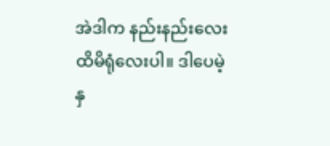အဲဒါက နည်းနည်းလေး ထိမိရုံလေးပါ။ ဒါပေမဲ့ နှ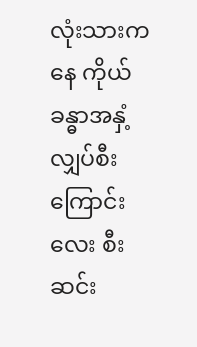လုံးသားကနေ ကိုယ်ခန္ဓာအနှံ့ လျှပ်စီးကြောင်းလေး စီးဆင်း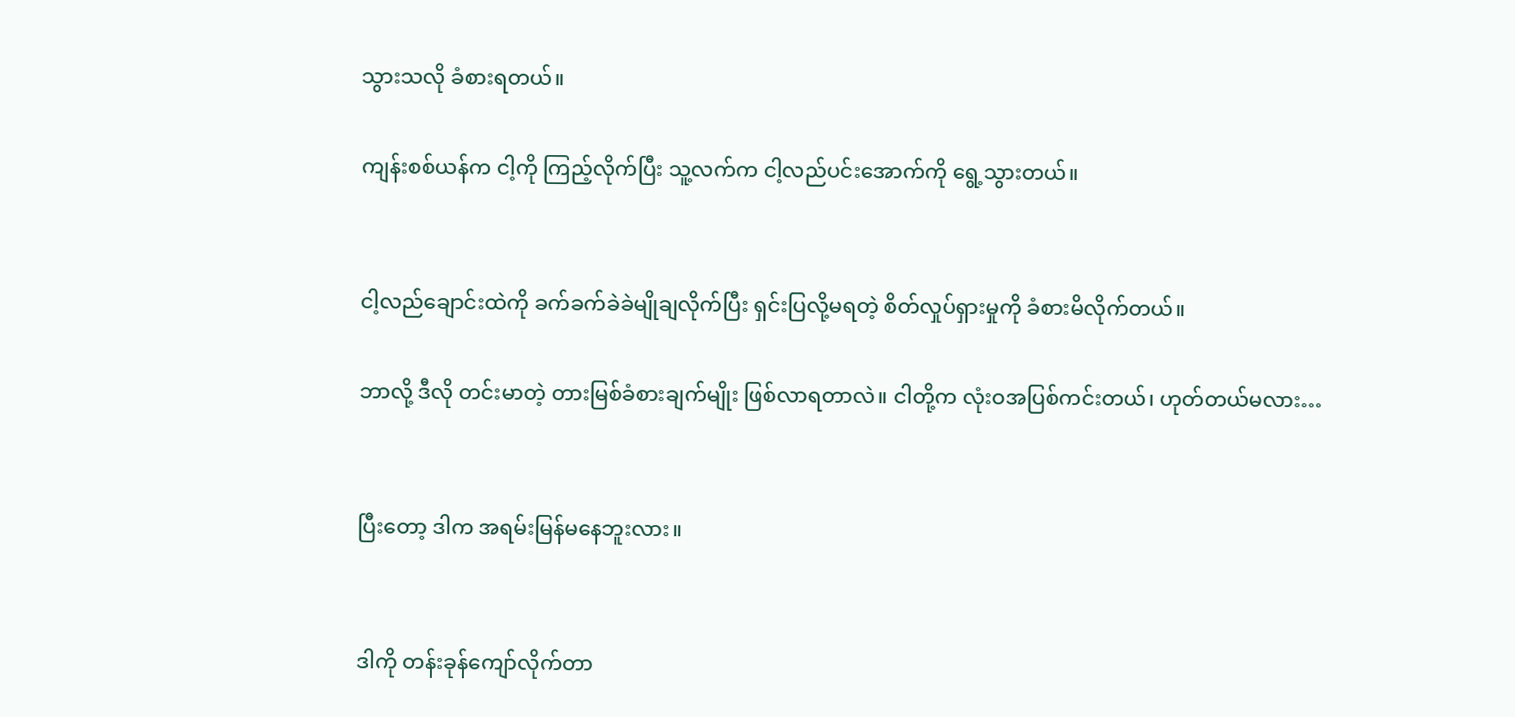သွားသလို ခံစားရတယ်။

ကျန်းစစ်ယန်က ငါ့ကို ကြည့်လိုက်ပြီး သူ့လက်က ငါ့လည်ပင်းအောက်ကို ရွေ့သွားတယ်။


ငါ့လည်ချောင်းထဲကို ခက်ခက်ခဲခဲမျိုချလိုက်ပြီး ရှင်းပြလို့မရတဲ့ စိတ်လှုပ်ရှားမှုကို ခံစားမိလိုက်တယ်။

ဘာလို့ ဒီလို တင်းမာတဲ့ တားမြစ်ခံစားချက်မျိုး ဖြစ်လာရတာလဲ။ ငါတို့က လုံးဝအပြစ်ကင်းတယ်၊ ဟုတ်တယ်မလား…


ပြီးတော့ ဒါက အရမ်းမြန်မနေဘူးလား။


ဒါကို တန်းခုန်ကျော်လိုက်တာ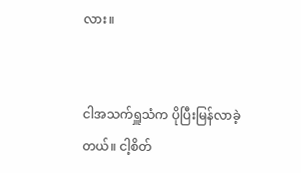လား။


ငါအသက်ရှူသံက ပိုပြီးမြန်လာခဲ့တယ်။ ငါ့စိတ်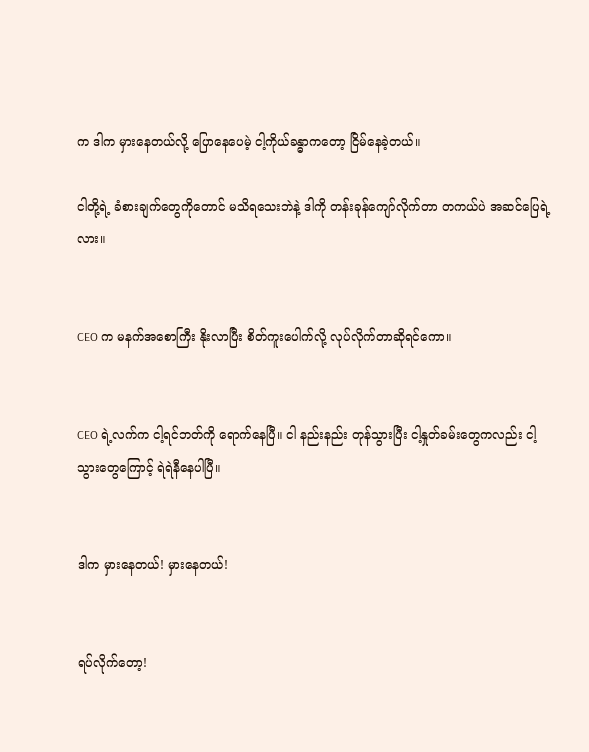က ဒါက မှားနေတယ်လို့ ပြောနေပေမဲ့ ငါ့ကိုယ်ခန္ဓာကတော့ ငြိမ်နေခဲ့တယ်။

ငါတို့ရဲ့ ခံစားချက်တွေကိုတောင် မသိရသေးဘဲနဲ့ ဒါကို တန်းခုန်ကျော်လိုက်တာ တကယ်ပဲ အဆင်ပြေရဲ့လား။


CEO က မနက်အစောကြီး နိုးလာပြီး စိတ်ကူးပေါက်လို့ လုပ်လိုက်တာဆိုရင်ကော။


CEO ရဲ့လက်က ငါ့ရင်ဘတ်ကို ရောက်နေပြီ။ ငါ နည်းနည်း တုန်သွားပြီး ငါ့နှုတ်ခမ်းတွေကလည်း ငါ့သွားတွေကြောင့် ရဲရဲနီနေပါပြီ။


ဒါက မှားနေတယ်! မှားနေတယ်!


ရပ်လိုက်တော့!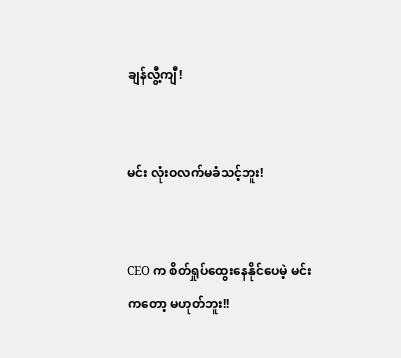ချန်လွီ့ကျီ!


မင်း လုံးဝလက်မခံသင့်ဘူး!


CEO က စိတ်ရှုပ်ထွေးနေနိုင်ပေမဲ့ မင်းကတော့ မဟုတ်ဘူး!!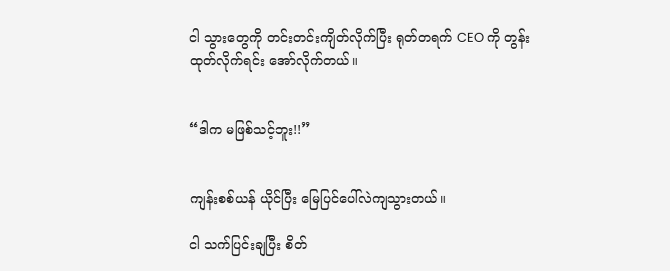ငါ သွားတွေကို တင်းတင်းကျိတ်လိုက်ပြီး ရုတ်တရက် CEO ကို တွန်းထုတ်လိုက်ရင်း အော်လိုက်တယ်။


“ဒါက မဖြစ်သင့်ဘူး!!”


ကျန်းစစ်ယန် ယိုင်ပြီး မြေပြင်ပေါ်လဲကျသွားတယ်။

ငါ သက်ပြင်းချပြီး စိတ်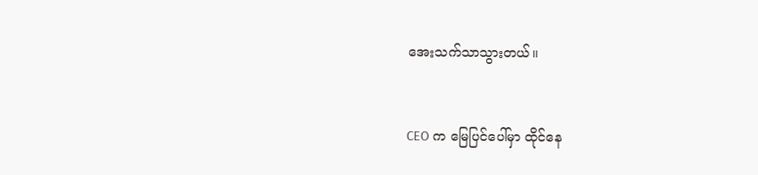အေးသက်သာသွားတယ်။


CEO က မြေပြင်ပေါ်မှာ ထိုင်နေ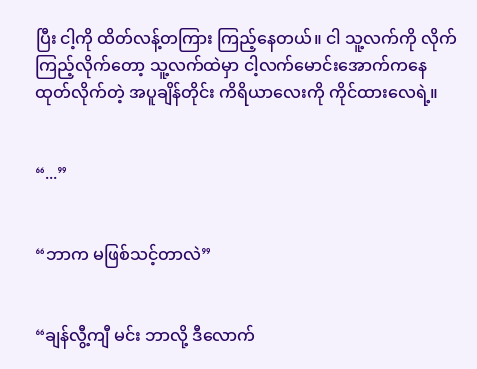ပြီး ငါ့ကို ထိတ်လန့်တကြား ကြည့်နေတယ်။ ငါ သူ့လက်ကို လိုက်ကြည့်လိုက်တော့ သူ့လက်ထဲမှာ ငါ့လက်မောင်းအောက်ကနေ ထုတ်လိုက်တဲ့ အပူချိန်တိုင်း ကိရိယာလေးကို ကိုင်ထားလေရဲ့။


“...”


“ဘာက မဖြစ်သင့်တာလဲ”


“ချန်လွီ့ကျီ မင်း ဘာလို့ ဒီလောက်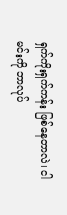ရှက်ကိုးရှက်ကန်း ဖြစ်နေတာလဲ၊ ငါ မင်းကို ဘာလုပ်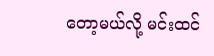တော့မယ်လို့ မင်းထင်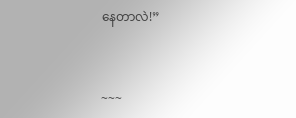နေတာလဲ!”


~~~